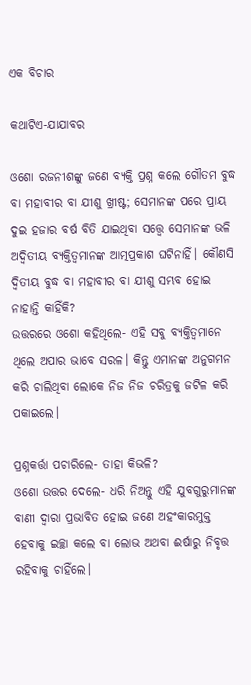ଏକ ବିଚାର

କଥାଟିଏ-ଯାଯାବର

ଓଶୋ ରଜନୀଶଙ୍କୁ ଜଣେ ବ୍ୟକ୍ତି ପ୍ରଶ୍ନ କଲେ ଗୌତମ ବୁଦ୍ଧ ବା ମହାବୀର ବା ଯୀଶୁ ଖ୍ରୀଷ୍ଟ; ସେମାନଙ୍କ ପରେ ପ୍ରାୟ ଦୁଇ ହଜାର ବର୍ଷ ବିତି ଯାଇଥିବା ସତ୍ତ୍ବେ ସେମାନଙ୍କ ଭଳି ଅଦ୍ବିତୀୟ ବ୍ୟକ୍ତିତ୍ବମାନଙ୍କ ଆତ୍ମପ୍ରକାଶ ଘଟିନାହିଁ। କୌଣସି ଦ୍ବିତୀୟ ବୁଦ୍ଧ ବା ମହାବୀର ବା ଯୀଶୁ ସମ୍ଭବ ହୋଇ ନାହାନ୍ତି କାହିଁକି?
ଉତ୍ତରରେ ଓଶୋ କହିଥିଲେ- ଏହି ସବୁ ବ୍ୟକ୍ତିତ୍ବମାନେ ଥିଲେ ଅପାର ଭାବେ ସରଳ। କିନ୍ତୁ ଏମାନଙ୍କ ଅନୁଗମନ କରି ଚାଲିଥିବା ଲୋକେ ନିଜ ନିଜ ଚରିତ୍ରକୁ ଜଟିଳ କରି ପକାଇଲେ।

ପ୍ରଶ୍ନକର୍ତ୍ତା ପଚାରିଲେ- ତାହା କିଭଳି?
ଓଶୋ ଉତ୍ତର ଦେଲେ- ଧରି ନିଅନ୍ତୁ ଏହି ଯୁବଗୁରୁମାନଙ୍କ ବାଣୀ ଦ୍ବାରା ପ୍ରଭାବିତ ହୋଇ ଜଣେ ଅହଂକାରମୁକ୍ତ ହେବାକୁ ଇଚ୍ଛା କଲେ ବା ଲୋଭ ଅଥବା ଈର୍ଷାରୁ ନିବୃତ୍ତ ରହିବାକୁ ଚାହିଁଲେ।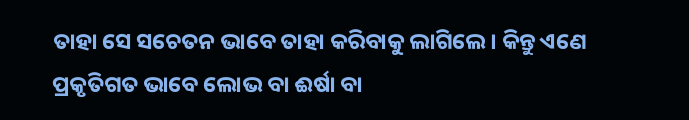ତାହା ସେ ସଚେତନ ଭାବେ ତାହା କରିବାକୁ ଲାଗିଲେ। କିନ୍ତୁ ଏଣେ ପ୍ରକୃତିଗତ ଭାବେ ଲୋଭ ବା ଈର୍ଷା ବା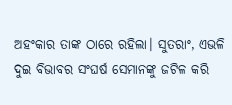ଅହଂକାର ତାଙ୍କ ଠାରେ ରହିଲା। ସୁତରାଂ, ଏଭଳି ଦୁଇ ବିଭାବର ସଂଘର୍ଷ ସେମାନଙ୍କୁ ଜଟିଳ କରି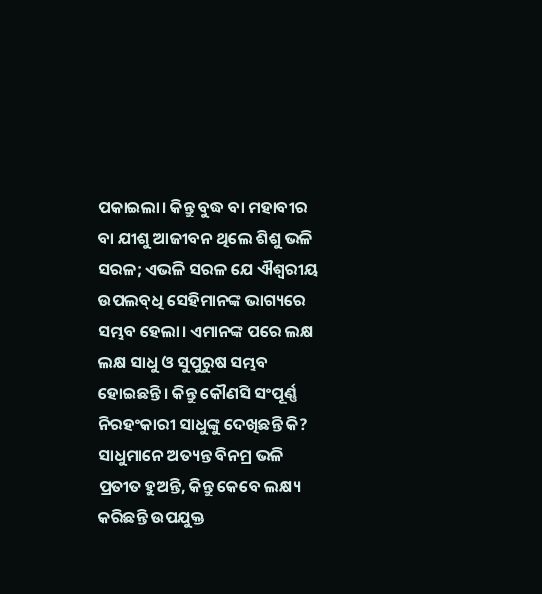ପକାଇଲା। କିନ୍ତୁ ବୁଦ୍ଧ ବା ମହାବୀର ବା ଯୀଶୁ ଆଜୀବନ ଥିଲେ ଶିଶୁ ଭଳି ସରଳ; ଏଭଳି ସରଳ ଯେ ଐଶ୍ବରୀୟ ଉପଲବ୍‌ଧି ସେହିମାନଙ୍କ ଭାଗ୍ୟରେ ସମ୍ଭବ ହେଲା। ଏମାନଙ୍କ ପରେ ଲକ୍ଷ ଲକ୍ଷ ସାଧୁ ଓ ସୁପୁରୁଷ ସମ୍ଭବ ହୋଇଛନ୍ତି। କିନ୍ତୁ କୌଣସି ସଂପୂର୍ଣ୍ଣ ନିରହଂକାରୀ ସାଧୁଙ୍କୁ ଦେଖିଛନ୍ତି କି? ସାଧୁମାନେ ଅତ୍ୟନ୍ତ ବିନମ୍ର ଭଳି ପ୍ରତୀତ ହୁଅନ୍ତି, କିନ୍ତୁ କେବେ ଲକ୍ଷ୍ୟ କରିଛନ୍ତି ଉପଯୁକ୍ତ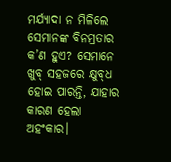ମର୍ଯ୍ୟାଦା ନ ମିଳିଲେ ସେମାନଙ୍କ ବିନମ୍ରତାର କ’ଣ ହୁଏ? ସେମାନେ ଖୁବ୍‌ ସହଜରେ କ୍ଷୁବ୍‌ଧ ହୋଇ ପାରନ୍ତି, ଯାହାର କାରଣ ହେଲା ଅହଂକାର।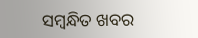ସମ୍ବନ୍ଧିତ ଖବର